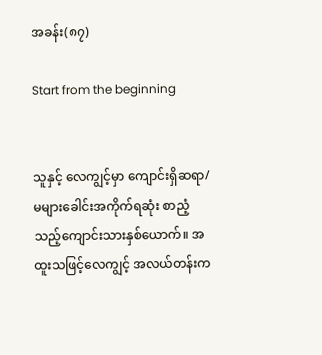အခန်း(၈၇)

Start from the beginning


သူနှင့် လေကျွင့်မှာ ကျောင်းရှိဆရာ/မများခေါင်းအကိုက်ရဆုံး စာညံ့သည့်ကျောင်းသားနှစ်ယောက်။ အထူးသဖြင့်လေကျွင့် အလယ်တန်းက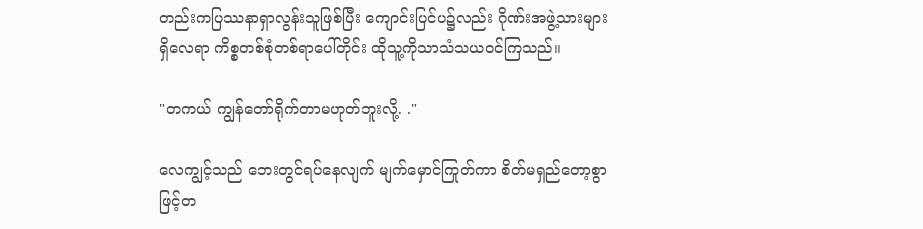တည်းကပြဿနာရှာလွန်းသူဖြစ်ပြီး ကျောင်းပြင်ပ၌လည်း ဂိုဏ်းအဖွဲ့သားများရှိလေရာ ကိစ္စတစ်စုံတစ်ရာပေါ်တိုင်း ထိုသူ့ကိုသာသံသယဝင်ကြသည်။

"တကယ် ကျွန်တော်ရိုက်တာမဟုတ်ဘူးလို့. ."

လေကျွင့်သည် ဘေးတွင်ရပ်နေလျက် မျက်မှောင်ကြုတ်ကာ စိတ်မရှည်တော့စွာဖြင့်တ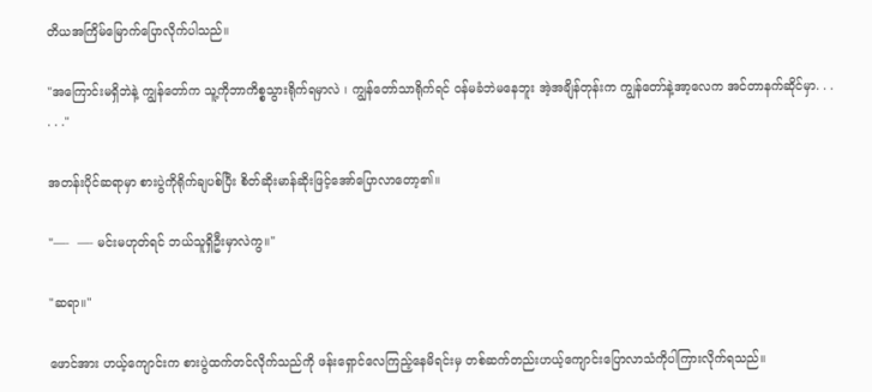တိယအကြိမ်မြောက်ပြောလိုက်ပါသည်။

"အကြောင်းမရှိဘဲနဲ့ ကျွန်တော်က သူ့ကိုဘာကိစ္စသွားရိုက်ရမှာလဲ ၊ ကျွန်တော်သာရိုက်ရင် ဝန်မခံဘဲမနေဘူး အဲ့အချိန်တုန်းက ကျွန်တော်နဲ့အာ့လေက အင်တာနက်ဆိုင်မှာ. . .  . . ."

အတန်းပိုင်ဆရာမှာ စားပွဲကိုရိုက်ချပစ်ပြီး စိတ်ဆိုးမာန်ဆိုးဖြင့်အော်ပြောလာတော့၏။

"—-  —- မင်းမဟုတ်ရင် ဘယ်သူရှိဦးမှာလဲကွ။"

"ဆရာ။"

ဖောင်အား ဟယ့်ကျောင်းက စားပွဲထက်တင်လိုက်သည်ကို ဖန်းရှောင်လေကြည့်နေမိရင်းမှ တစ်ဆက်တည်းဟယ့်ကျောင်းပြောလာသံကိုပါကြားလိုက်ရသည်။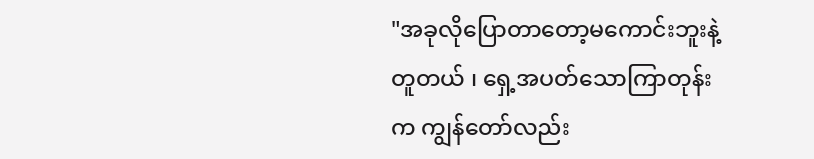"အခုလိုပြောတာတော့မကောင်းဘူးနဲ့တူတယ် ၊ ရှေ့အပတ်သောကြာတုန်းက ကျွန်တော်လည်း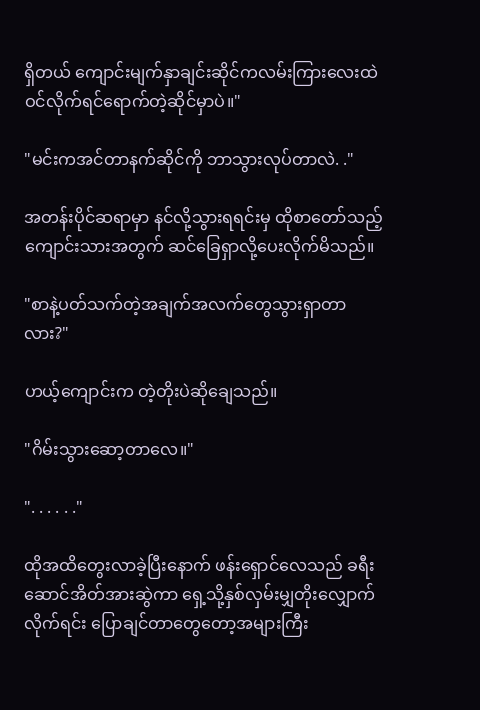ရှိတယ် ကျောင်းမျက်နှာချင်းဆိုင်ကလမ်းကြားလေးထဲဝင်လိုက်ရင်ရောက်တဲ့ဆိုင်မှာပဲ။"

"မင်းကအင်တာနက်ဆိုင်ကို ဘာသွားလုပ်တာလဲ. ."

အတန်းပိုင်ဆရာမှာ နင်လို့သွားရရင်းမှ ထိုစာတော်သည့်ကျောင်းသားအတွက် ဆင်ခြေရှာလို့ပေးလိုက်မိသည်။

"စာနဲ့ပတ်သက်တဲ့အချက်အလက်တွေသွားရှာတာလား?"

ဟယ့်ကျောင်းက တဲ့တိုးပဲဆိုချေသည်။

"ဂိမ်းသွားဆော့တာလေ။"

". . . . . ."

ထိုအထိတွေးလာခဲ့ပြီးနောက် ဖန်းရှောင်လေသည် ခရီးဆောင်အိတ်အားဆွဲကာ ရှေ့သို့နှစ်လှမ်းမျှတိုးလျှောက်လိုက်ရင်း ပြောချင်တာတွေတော့အများကြီး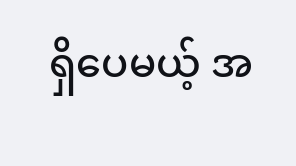ရှိပေမယ့် အ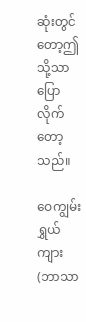ဆုံးတွင်တော့ဤသို့သာပြောလိုက်တော့သည်။

ဝေကျွမ်းရွှယ်ကျား (ဘာသာ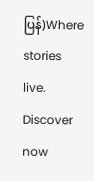ပြန်)Where stories live. Discover now